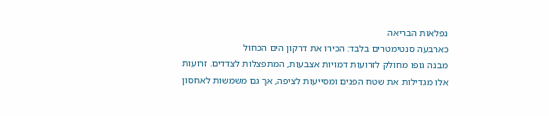נפלאות הבריאה
כארבעה סנטימטרים בלבד: הכירו את דרקון הים הכחול
מבנה גופו מחולק לזרועות דמויות אצבעות, המתפצלות לצדדים. זרועות אלו מגדילות את שטח הפנים ומסייעות לציפה, אך גם משמשות לאחסון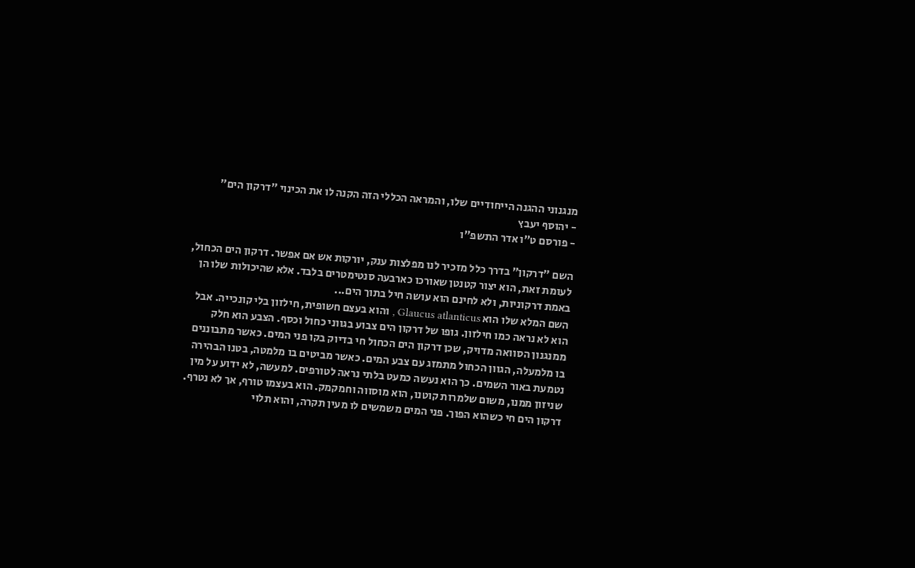מנגנוני ההגנה הייחודיים שלו, והמראה הכללי הזה הקנה לו את הכינוי "דרקון הים"
- יהוסף יעבץ
- פורסם ט"ו אדר התשפ"ו

השם "דרקון" בדרך כלל מזכיר לנו מפלצות ענק, יורקות אש אם אפשר. דרקון הים הכחול, לעומת זאת, הוא יצור קטנטן שאורכו כארבעה סנטימטרים בלבד. אלא שהיכולות שלו הן באמת דרקוניות, ולא לחינם הוא עושה חיל בתוך הים...
השם המלא שלו הוא Glaucus atlanticus , והוא בעצם חשופית, חילזון בלי קונכייה. אבל הוא לא נראה כמו חילזון. גופו של דרקון הים צבוע בגווני כחול וכסף. הצבע הוא חלק ממנגנון הסוואה מדויק, שכן דרקון הים הכחול חי בדיוק בקו פני המים. כאשר מתבוננים בו מלמעלה, הגוון הכחול מתמזג עם צבע המים. כאשר מביטים בו מלמטה, בטנו הבהירה נטמעת באור השמים. כך הוא נעשה כמעט בלתי נראה לטורפים. למעשה, לא ידוע על מין שניזון ממנו, משום שלמרות קוטנו, הוא מוסווה וחמקמק. הוא בעצמו טורף, אך לא נטרף.
דרקון הים חי כשהוא הפוך. פני המים משמשים לו מעין תקרה, והוא תלוי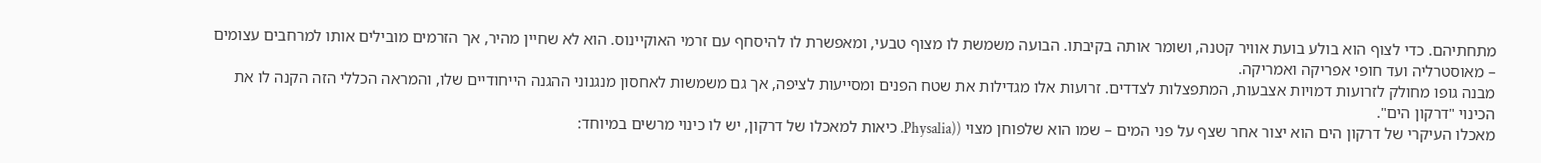מתחתיהם. כדי לצוף הוא בולע בועת אוויר קטנה, ושומר אותה בקיבתו. הבועה משמשת לו מצוף טבעי, ומאפשרת לו להיסחף עם זרמי האוקיינוס. הוא לא שחיין מהיר, אך הזרמים מובילים אותו למרחבים עצומים – מאוסטרליה ועד חופי אפריקה ואמריקה.
מבנה גופו מחולק לזרועות דמויות אצבעות, המתפצלות לצדדים. זרועות אלו מגדילות את שטח הפנים ומסייעות לציפה, אך גם משמשות לאחסון מנגנוני ההגנה הייחודיים שלו, והמראה הכללי הזה הקנה לו את הכינוי "דרקון הים".
מאכלו העיקרי של דרקון הים הוא יצור אחר שצף על פני המים – שמו הוא שלפוחן מצוי ((Physalia. כיאות למאכלו של דרקון, יש לו כינוי מרשים במיוחד: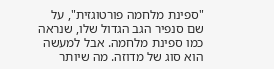"ספינת מלחמה פורטוגזית", על שם סנפיר הגב הגדול שלו, שנראה כמו ספינת מלחמה. אבל למעשה הוא סוג של מדוזה. מה שיותר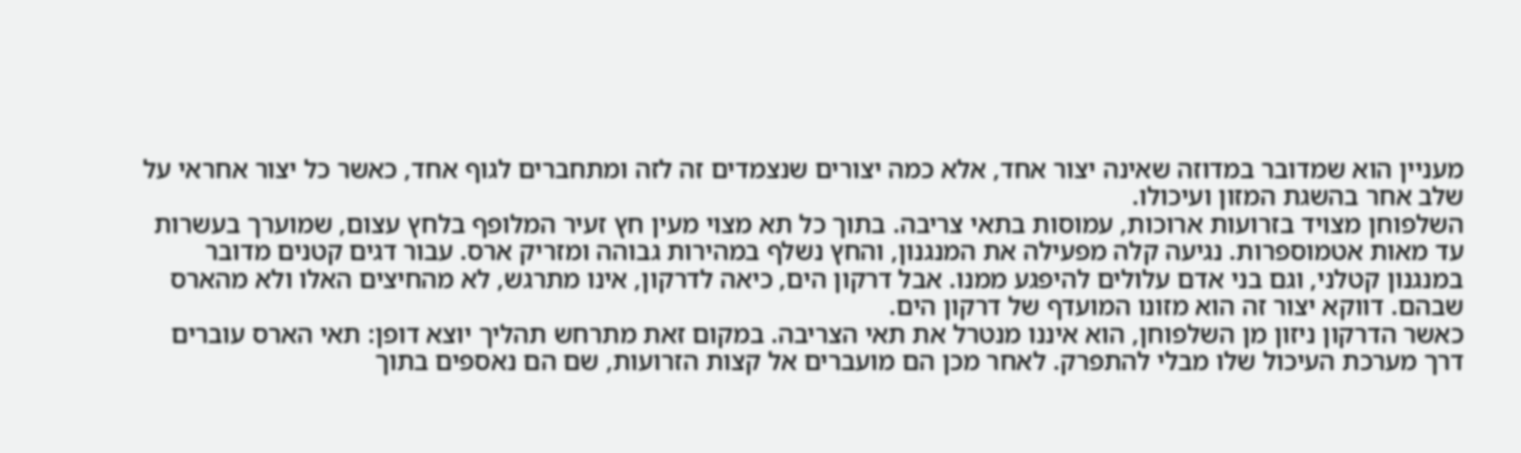מעניין הוא שמדובר במדוזה שאינה יצור אחד, אלא כמה יצורים שנצמדים זה לזה ומתחברים לגוף אחד, כאשר כל יצור אחראי על שלב אחר בהשגת המזון ועיכולו.
השלפוחן מצויד בזרועות ארוכות, עמוסות בתאי צריבה. בתוך כל תא מצוי מעין חץ זעיר המלופף בלחץ עצום, שמוערך בעשרות עד מאות אטמוספרות. נגיעה קלה מפעילה את המנגנון, והחץ נשלף במהירות גבוהה ומזריק ארס. עבור דגים קטנים מדובר במנגנון קטלני, וגם בני אדם עלולים להיפגע ממנו. אבל דרקון הים, כיאה לדרקון, אינו מתרגש, לא מהחיצים האלו ולא מהארס שבהם. דווקא יצור זה הוא מזונו המועדף של דרקון הים.
כאשר הדרקון ניזון מן השלפוחן, הוא איננו מנטרל את תאי הצריבה. במקום זאת מתרחש תהליך יוצא דופן: תאי הארס עוברים דרך מערכת העיכול שלו מבלי להתפרק. לאחר מכן הם מועברים אל קצות הזרועות, שם הם נאספים בתוך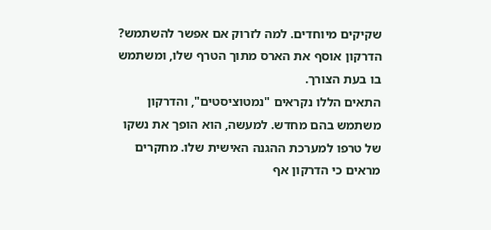שקיקים מיוחדים. למה לזרוק אם אפשר להשתמש? הדרקון אוסף את הארס מתוך הטרף שלו, ומשתמש בו בעת הצורך.
התאים הללו נקראים "נמטוציסטים", והדרקון משתמש בהם מחדש. למעשה, הוא הופך את נשקו של טרפו למערכת ההגנה האישית שלו. מחקרים מראים כי הדרקון אף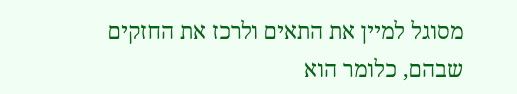מסוגל למיין את התאים ולרכז את החזקים שבהם, כלומר הוא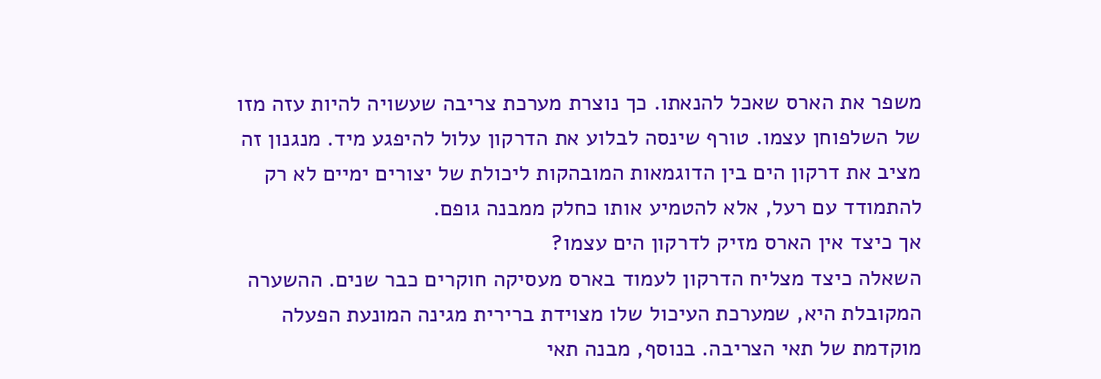משפר את הארס שאכל להנאתו. כך נוצרת מערכת צריבה שעשויה להיות עזה מזו של השלפוחן עצמו. טורף שינסה לבלוע את הדרקון עלול להיפגע מיד. מנגנון זה מציב את דרקון הים בין הדוגמאות המובהקות ליכולת של יצורים ימיים לא רק להתמודד עם רעל, אלא להטמיע אותו כחלק ממבנה גופם.
אך כיצד אין הארס מזיק לדרקון הים עצמו?
השאלה כיצד מצליח הדרקון לעמוד בארס מעסיקה חוקרים כבר שנים. ההשערה המקובלת היא, שמערכת העיכול שלו מצוידת ברירית מגינה המונעת הפעלה מוקדמת של תאי הצריבה. בנוסף, מבנה תאי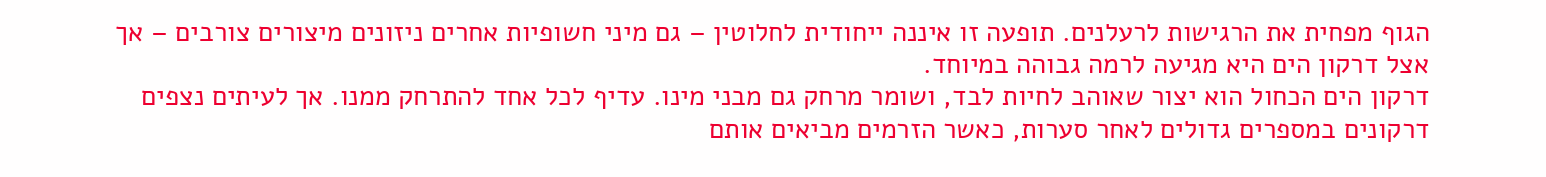הגוף מפחית את הרגישות לרעלנים. תופעה זו איננה ייחודית לחלוטין – גם מיני חשופיות אחרים ניזונים מיצורים צורבים – אך אצל דרקון הים היא מגיעה לרמה גבוהה במיוחד.
דרקון הים הכחול הוא יצור שאוהב לחיות לבד, ושומר מרחק גם מבני מינו. עדיף לכל אחד להתרחק ממנו. אך לעיתים נצפים דרקונים במספרים גדולים לאחר סערות, כאשר הזרמים מביאים אותם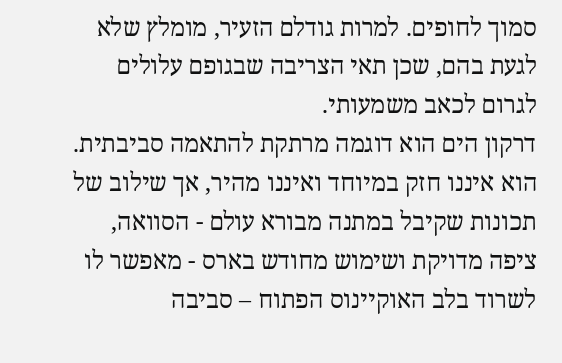סמוך לחופים. למרות גודלם הזעיר, מומלץ שלא לגעת בהם, שכן תאי הצריבה שבגופם עלולים לגרום לכאב משמעותי.
דרקון הים הוא דוגמה מרתקת להתאמה סביבתית. הוא איננו חזק במיוחד ואיננו מהיר, אך שילוב של תכונות שקיבל במתנה מבורא עולם - הסוואה, ציפה מדויקת ושימוש מחודש בארס - מאפשר לו לשרוד בלב האוקיינוס הפתוח – סביבה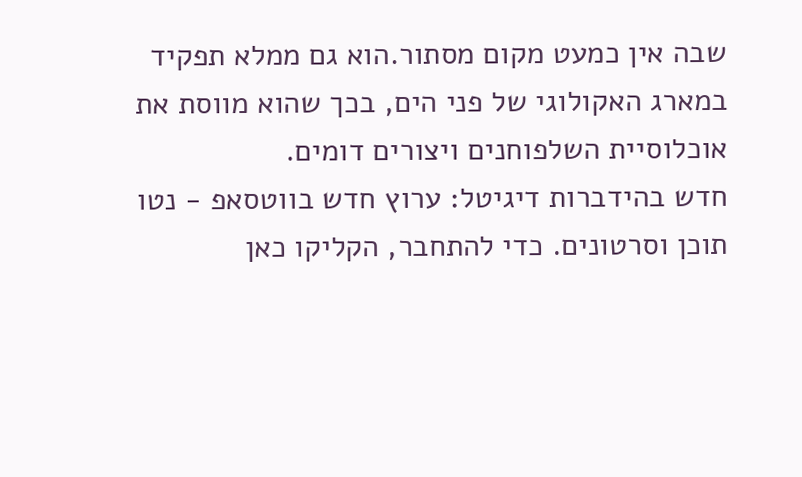שבה אין כמעט מקום מסתור.הוא גם ממלא תפקיד במארג האקולוגי של פני הים, בכך שהוא מווסת את אוכלוסיית השלפוחנים ויצורים דומים.
חדש בהידברות דיגיטל: ערוץ חדש בווטסאפ - נטו תוכן וסרטונים. כדי להתחבר, הקליקו כאן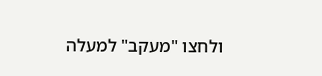ולחצו "מעקב" למעלה